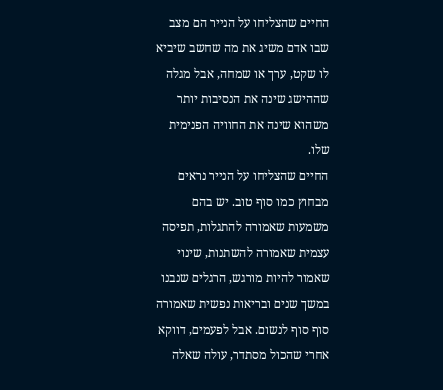החיים שהצליחו על הנייר הם מצב שבו אדם משיג את מה שחשב שיביא לו שקט, ערך או שמחה, אבל מגלה שההישג שינה את הנסיבות יותר משהוא שינה את החוויה הפנימית שלו.
החיים שהצליחו על הנייר נראים מבחוץ כמו סוף טוב. יש בהם משמעות שאמורה להתגלות, תפיסה עצמית שאמורה להשתנות, שינוי שאמור להיות מורגש, הרגלים שנבנו במשך שנים ובריאות נפשית שאמורה סוף סוף לנשום. אבל לפעמים, דווקא אחרי שהכול מסתדר, עולה שאלה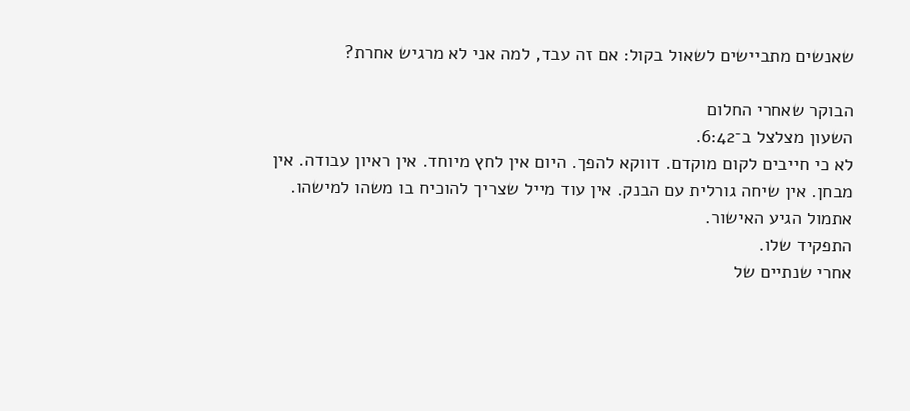שאנשים מתביישים לשאול בקול: אם זה עבד, למה אני לא מרגיש אחרת?

הבוקר שאחרי החלום
השעון מצלצל ב־6:42.
לא כי חייבים לקום מוקדם. דווקא להפך. היום אין לחץ מיוחד. אין ראיון עבודה. אין מבחן. אין שיחה גורלית עם הבנק. אין עוד מייל שצריך להוכיח בו משהו למישהו.
אתמול הגיע האישור.
התפקיד שלו.
אחרי שנתיים של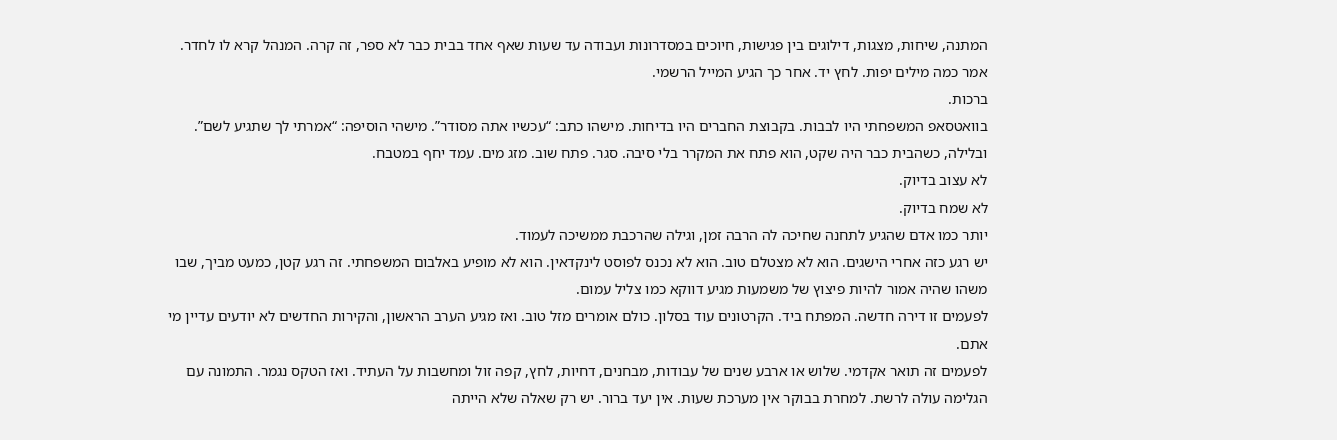המתנה, שיחות, מצגות, דילוגים בין פגישות, חיוכים במסדרונות ועבודה עד שעות שאף אחד בבית כבר לא ספר, זה קרה. המנהל קרא לו לחדר. אמר כמה מילים יפות. לחץ יד. אחר כך הגיע המייל הרשמי.
ברכות.
בוואטסאפ המשפחתי היו לבבות. בקבוצת החברים היו בדיחות. מישהו כתב: “עכשיו אתה מסודר”. מישהי הוסיפה: “אמרתי לך שתגיע לשם”.
ובלילה, כשהבית כבר היה שקט, הוא פתח את המקרר בלי סיבה. סגר. פתח שוב. מזג מים. עמד יחף במטבח.
לא עצוב בדיוק.
לא שמח בדיוק.
יותר כמו אדם שהגיע לתחנה שחיכה לה הרבה זמן, וגילה שהרכבת ממשיכה לעמוד.
יש רגע כזה אחרי הישגים. הוא לא מצטלם טוב. הוא לא נכנס לפוסט לינקדאין. הוא לא מופיע באלבום המשפחתי. זה רגע קטן, כמעט מביך, שבו משהו שהיה אמור להיות פיצוץ של משמעות מגיע דווקא כמו צליל עמום.
לפעמים זו דירה חדשה. המפתח ביד. הקרטונים עוד בסלון. כולם אומרים מזל טוב. ואז מגיע הערב הראשון, והקירות החדשים לא יודעים עדיין מי אתם.
לפעמים זה תואר אקדמי. שלוש או ארבע שנים של עבודות, מבחנים, דחיות, לחץ, קפה זול ומחשבות על העתיד. ואז הטקס נגמר. התמונה עם הגלימה עולה לרשת. למחרת בבוקר אין מערכת שעות. אין יעד ברור. יש רק שאלה שלא הייתה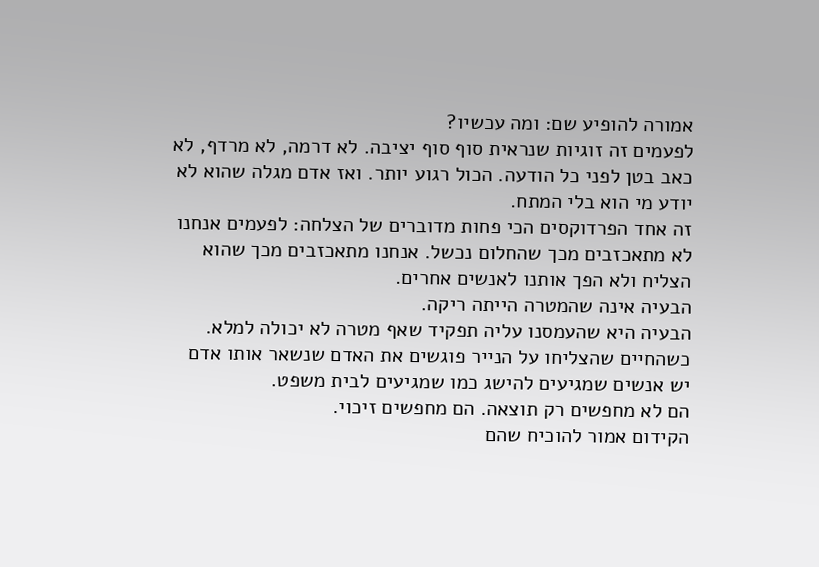אמורה להופיע שם: ומה עכשיו?
לפעמים זה זוגיות שנראית סוף סוף יציבה. לא דרמה, לא מרדף, לא כאב בטן לפני כל הודעה. הכול רגוע יותר. ואז אדם מגלה שהוא לא יודע מי הוא בלי המתח.
זה אחד הפרדוקסים הכי פחות מדוברים של הצלחה: לפעמים אנחנו לא מתאכזבים מכך שהחלום נכשל. אנחנו מתאכזבים מכך שהוא הצליח ולא הפך אותנו לאנשים אחרים.
הבעיה אינה שהמטרה הייתה ריקה.
הבעיה היא שהעמסנו עליה תפקיד שאף מטרה לא יכולה למלא.
כשהחיים שהצליחו על הנייר פוגשים את האדם שנשאר אותו אדם
יש אנשים שמגיעים להישג כמו שמגיעים לבית משפט.
הם לא מחפשים רק תוצאה. הם מחפשים זיכוי.
הקידום אמור להוכיח שהם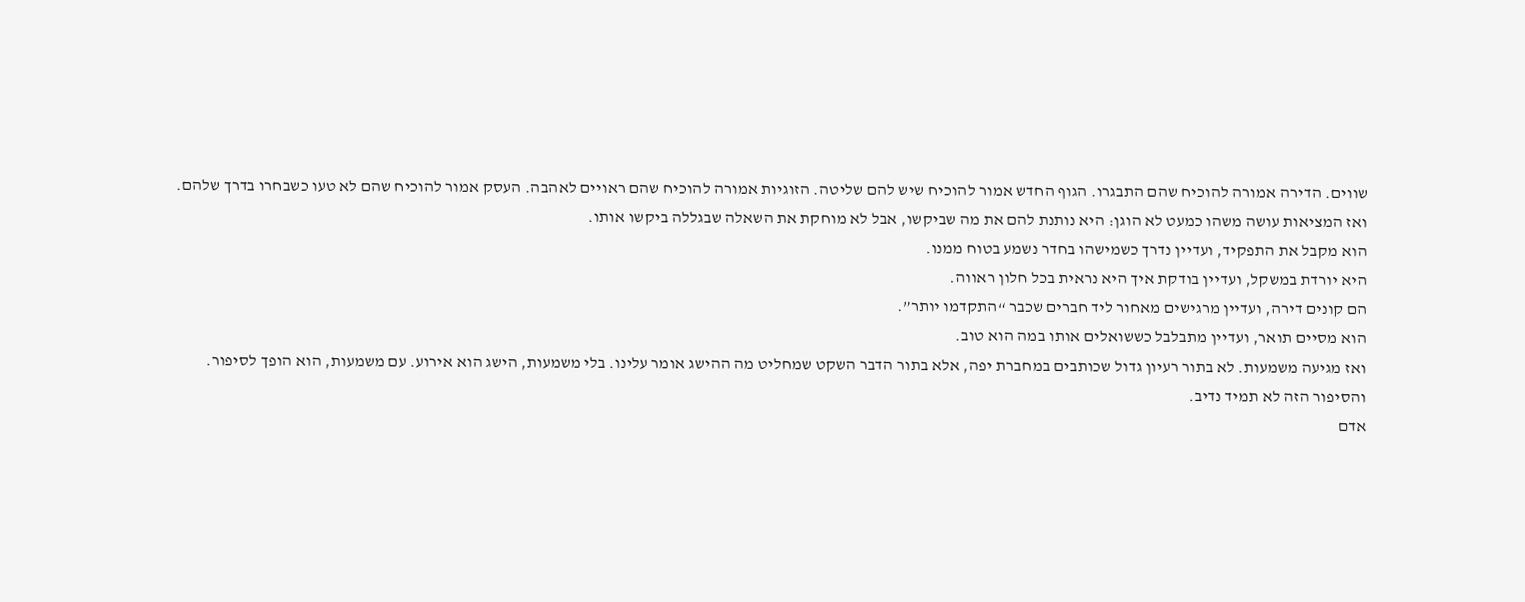שווים. הדירה אמורה להוכיח שהם התבגרו. הגוף החדש אמור להוכיח שיש להם שליטה. הזוגיות אמורה להוכיח שהם ראויים לאהבה. העסק אמור להוכיח שהם לא טעו כשבחרו בדרך שלהם.
ואז המציאות עושה משהו כמעט לא הוגן: היא נותנת להם את מה שביקשו, אבל לא מוחקת את השאלה שבגללה ביקשו אותו.
הוא מקבל את התפקיד, ועדיין נדרך כשמישהו בחדר נשמע בטוח ממנו.
היא יורדת במשקל, ועדיין בודקת איך היא נראית בכל חלון ראווה.
הם קונים דירה, ועדיין מרגישים מאחור ליד חברים שכבר “התקדמו יותר”.
הוא מסיים תואר, ועדיין מתבלבל כששואלים אותו במה הוא טוב.
ואז מגיעה משמעות. לא בתור רעיון גדול שכותבים במחברת יפה, אלא בתור הדבר השקט שמחליט מה ההישג אומר עלינו. בלי משמעות, הישג הוא אירוע. עם משמעות, הוא הופך לסיפור.
והסיפור הזה לא תמיד נדיב.
אדם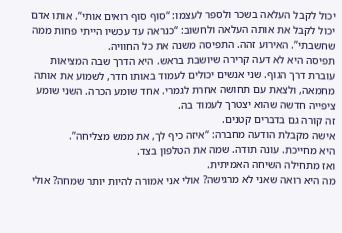יכול לקבל העלאה בשכר ולספר לעצמו: “סוף סוף רואים אותי”. אותו אדם יכול לקבל את אותה העלאה ולחשוב: “כנראה עד עכשיו הייתי פחות ממה שחשבתי”. האירוע זהה. התפיסה משנה את כל החוויה.
תפיסה היא לא דעה קרירה שיושבת בראש. היא הדרך שבה המציאות עוברת דרך הגוף. שני אנשים יכולים לעמוד באותו חדר, לשמוע את אותה מחמאה, ולצאת עם תחושה אחרת לגמרי. אחד שומע הכרה. השני שומע ציפייה חדשה שהוא יצטרך לעמוד בה.
זה קורה גם בדברים קטנים.
אישה מקבלת הודעה מחברה: “איזה כיף לך, את ממש מצליחה”.
היא מחייכת. עונה תודה. שמה את הטלפון בצד.
ואז מתחילה השיחה האמיתית.
מה היא רואה שאני לא מרגישה? אולי אני אמורה להיות יותר שמחה? אולי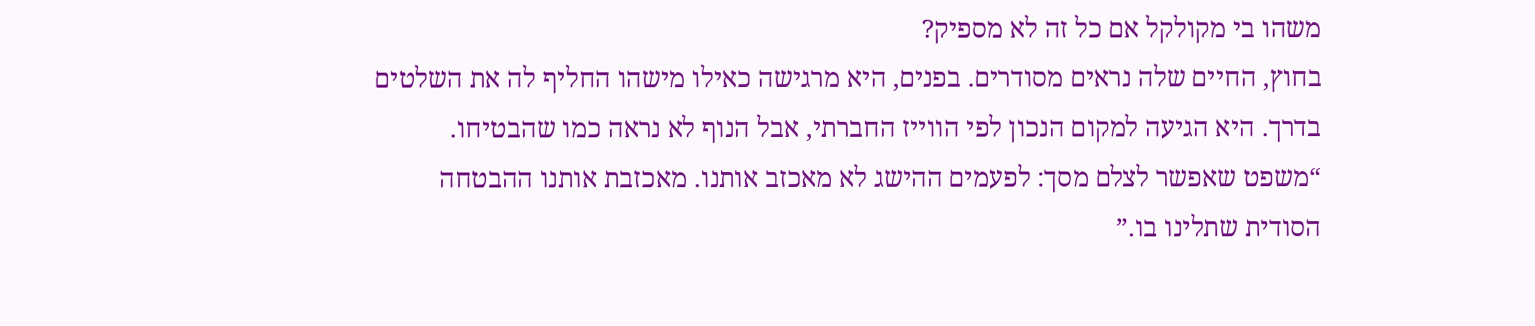משהו בי מקולקל אם כל זה לא מספיק?
בחוץ, החיים שלה נראים מסודרים. בפנים, היא מרגישה כאילו מישהו החליף לה את השלטים בדרך. היא הגיעה למקום הנכון לפי הווייז החברתי, אבל הנוף לא נראה כמו שהבטיחו.
“משפט שאפשר לצלם מסך: לפעמים ההישג לא מאכזב אותנו. מאכזבת אותנו ההבטחה הסודית שתלינו בו.”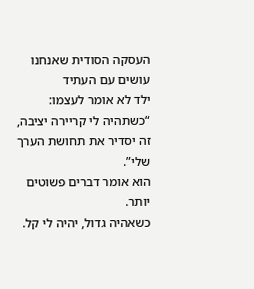העסקה הסודית שאנחנו עושים עם העתיד
ילד לא אומר לעצמו: “כשתהיה לי קריירה יציבה, זה יסדיר את תחושת הערך שלי”.
הוא אומר דברים פשוטים יותר.
כשאהיה גדול, יהיה לי קל.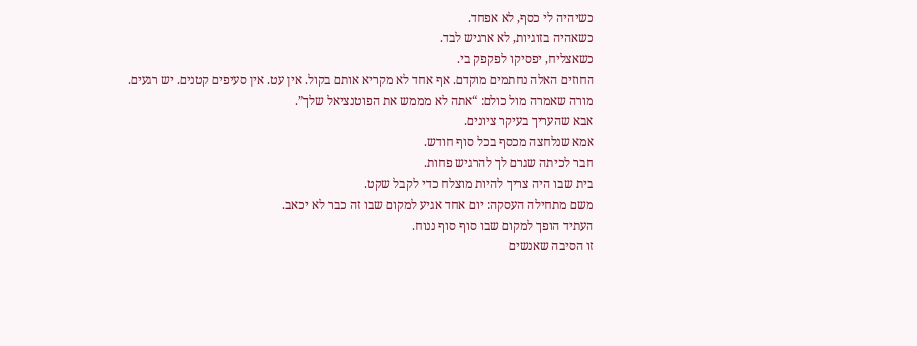כשיהיה לי כסף, לא אפחד.
כשאהיה בזוגיות, לא ארגיש לבד.
כשאצליח, יפסיקו לפקפק בי.
החוזים האלה נחתמים מוקדם. אף אחד לא מקריא אותם בקול. אין עט. אין סעיפים קטנים. יש רגעים.
מורה שאמרה מול כולם: “אתה לא מממש את הפוטנציאל שלך”.
אבא שהעריך בעיקר ציונים.
אמא שנלחצה מכסף בכל סוף חודש.
חבר לכיתה שגרם לך להרגיש פחות.
בית שבו היה צריך להיות מוצלח כדי לקבל שקט.
משם מתחילה העסקה: יום אחד אגיע למקום שבו זה כבר לא יכאב.
העתיד הופך למקום שבו סוף סוף ננוח.
זו הסיבה שאנשים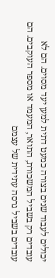יכולים לעבוד שנים בצורה כמעט דתית למען יעד מסוים. הם לא עובדים רק בשביל המשכורת, התואר, המעמד או מספר העוקבים. הם עובדים בשביל גרסה עתידית של עצמם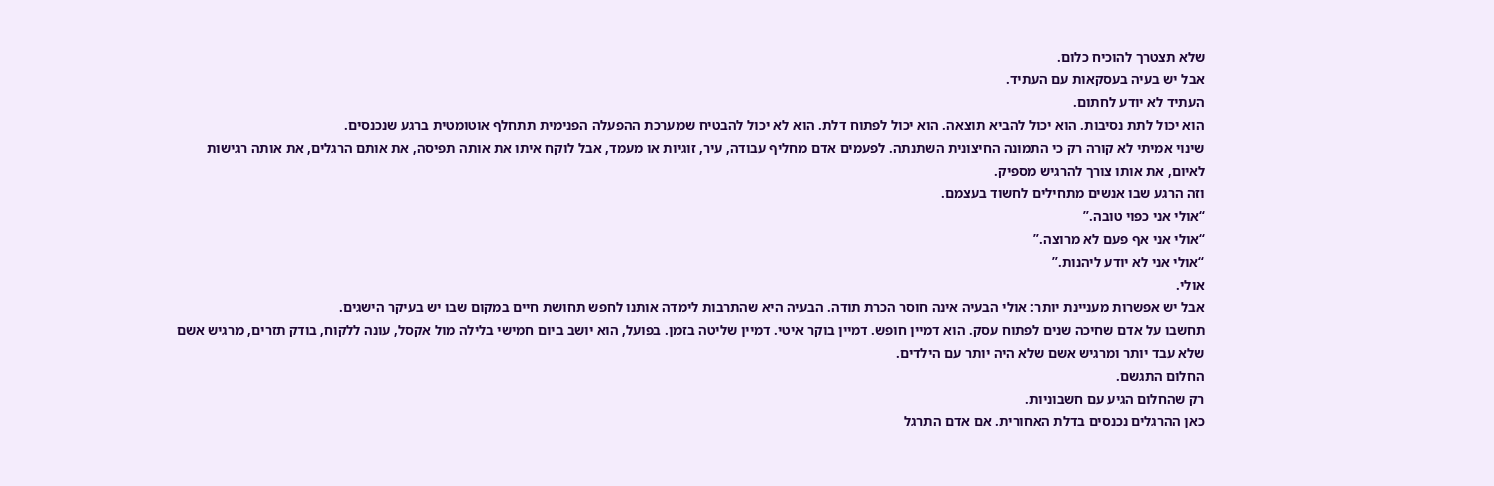שלא תצטרך להוכיח כלום.
אבל יש בעיה בעסקאות עם העתיד.
העתיד לא יודע לחתום.
הוא יכול לתת נסיבות. הוא יכול להביא תוצאה. הוא יכול לפתוח דלת. הוא לא יכול להבטיח שמערכת ההפעלה הפנימית תתחלף אוטומטית ברגע שנכנסים.
שינוי אמיתי לא קורה רק כי התמונה החיצונית השתנתה. לפעמים אדם מחליף עבודה, עיר, זוגיות או מעמד, אבל לוקח איתו את אותה תפיסה, את אותם הרגלים, את אותה רגישות לאיום, את אותו צורך להרגיש מספיק.
וזה הרגע שבו אנשים מתחילים לחשוד בעצמם.
“אולי אני כפוי טובה.”
“אולי אני אף פעם לא מרוצה.”
“אולי אני לא יודע ליהנות.”
אולי.
אבל יש אפשרות מעניינת יותר: אולי הבעיה אינה חוסר הכרת תודה. הבעיה היא שהתרבות לימדה אותנו לחפש תחושת חיים במקום שבו יש בעיקר הישגים.
תחשבו על אדם שחיכה שנים לפתוח עסק. הוא דמיין חופש. דמיין בוקר איטי. דמיין שליטה בזמן. בפועל, הוא יושב ביום חמישי בלילה מול אקסל, עונה ללקוח, בודק תזרים, מרגיש אשם שלא עבד יותר ומרגיש אשם שלא היה יותר עם הילדים.
החלום התגשם.
רק שהחלום הגיע עם חשבוניות.
כאן ההרגלים נכנסים בדלת האחורית. אם אדם התרגל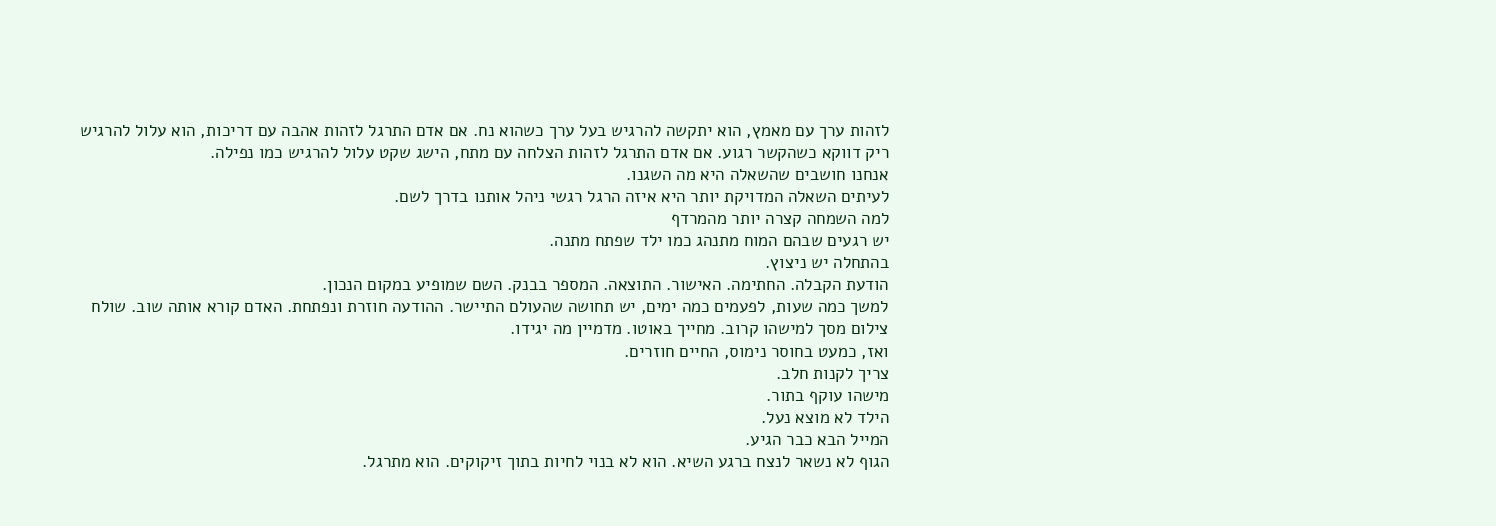לזהות ערך עם מאמץ, הוא יתקשה להרגיש בעל ערך כשהוא נח. אם אדם התרגל לזהות אהבה עם דריכות, הוא עלול להרגיש ריק דווקא כשהקשר רגוע. אם אדם התרגל לזהות הצלחה עם מתח, הישג שקט עלול להרגיש כמו נפילה.
אנחנו חושבים שהשאלה היא מה השגנו.
לעיתים השאלה המדויקת יותר היא איזה הרגל רגשי ניהל אותנו בדרך לשם.
למה השמחה קצרה יותר מהמרדף
יש רגעים שבהם המוח מתנהג כמו ילד שפתח מתנה.
בהתחלה יש ניצוץ.
הודעת הקבלה. החתימה. האישור. התוצאה. המספר בבנק. השם שמופיע במקום הנכון.
למשך כמה שעות, לפעמים כמה ימים, יש תחושה שהעולם התיישר. ההודעה חוזרת ונפתחת. האדם קורא אותה שוב. שולח צילום מסך למישהו קרוב. מחייך באוטו. מדמיין מה יגידו.
ואז, כמעט בחוסר נימוס, החיים חוזרים.
צריך לקנות חלב.
מישהו עוקף בתור.
הילד לא מוצא נעל.
המייל הבא כבר הגיע.
הגוף לא נשאר לנצח ברגע השיא. הוא לא בנוי לחיות בתוך זיקוקים. הוא מתרגל.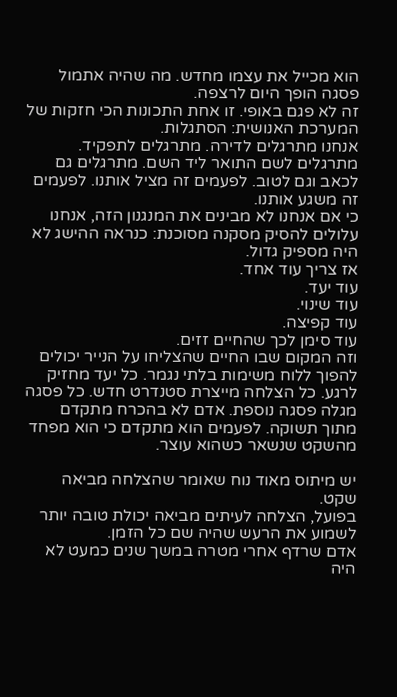הוא מכייל את עצמו מחדש. מה שהיה אתמול פסגה הופך היום לרצפה.
זה לא פגם באופי. זו אחת התכונות הכי חזקות של המערכת האנושית: הסתגלות.
אנחנו מתרגלים לדירה. מתרגלים לתפקיד. מתרגלים לשם התואר ליד השם. מתרגלים גם לכאב וגם לטוב. לפעמים זה מציל אותנו. לפעמים זה משגע אותנו.
כי אם אנחנו לא מבינים את המנגנון הזה, אנחנו עלולים להסיק מסקנה מסוכנת: כנראה ההישג לא היה מספיק גדול.
אז צריך עוד אחד.
עוד יעד.
עוד שינוי.
עוד קפיצה.
עוד סימן לכך שהחיים זזים.
וזה המקום שבו החיים שהצליחו על הנייר יכולים להפוך ללוח משימות בלתי נגמר. כל יעד מחזיק לרגע. כל הצלחה מייצרת סטנדרט חדש. כל פסגה מגלה פסגה נוספת. אדם לא בהכרח מתקדם מתוך תשוקה. לפעמים הוא מתקדם כי הוא מפחד מהשקט שנשאר כשהוא עוצר.

יש מיתוס מאוד נוח שאומר שהצלחה מביאה שקט.
בפועל, הצלחה לעיתים מביאה יכולת טובה יותר לשמוע את הרעש שהיה שם כל הזמן.
אדם שרדף אחרי מטרה במשך שנים כמעט לא היה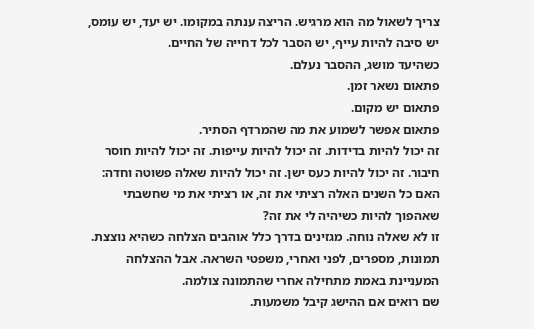צריך לשאול מה הוא מרגיש. הריצה ענתה במקומו. יש יעד, יש עומס, יש סיבה להיות עייף, יש הסבר לכל דחייה של החיים.
כשהיעד מושג, ההסבר נעלם.
פתאום נשאר זמן.
פתאום יש מקום.
פתאום אפשר לשמוע את מה שהמרדף הסתיר.
זה יכול להיות בדידות. זה יכול להיות עייפות. זה יכול להיות חוסר חיבור. זה יכול להיות כעס ישן. זה יכול להיות שאלה פשוטה וחדה: האם כל השנים האלה רציתי את זה, או רציתי את מי שחשבתי שאהפוך להיות כשיהיה לי את זה?
זו לא שאלה נוחה. מגזינים בדרך כלל אוהבים הצלחה כשהיא נוצצת. תמונות, מספרים, לפני ואחרי, משפטי השראה. אבל ההצלחה המעניינת באמת מתחילה אחרי שהתמונה צולמה.
שם רואים אם ההישג קיבל משמעות.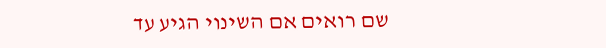שם רואים אם השינוי הגיע עד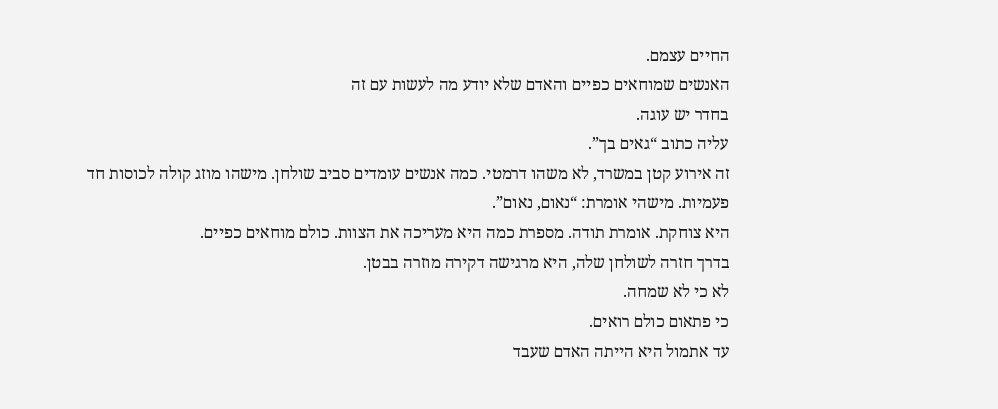החיים עצמם.
האנשים שמוחאים כפיים והאדם שלא יודע מה לעשות עם זה
בחדר יש עוגה.
עליה כתוב “גאים בך”.
זה אירוע קטן במשרד, לא משהו דרמטי. כמה אנשים עומדים סביב שולחן. מישהו מוזג קולה לכוסות חד פעמיות. מישהי אומרת: “נאום, נאום”.
היא צוחקת. אומרת תודה. מספרת כמה היא מעריכה את הצוות. כולם מוחאים כפיים.
בדרך חזרה לשולחן שלה, היא מרגישה דקירה מוזרה בבטן.
לא כי לא שמחה.
כי פתאום כולם רואים.
עד אתמול היא הייתה האדם שעבד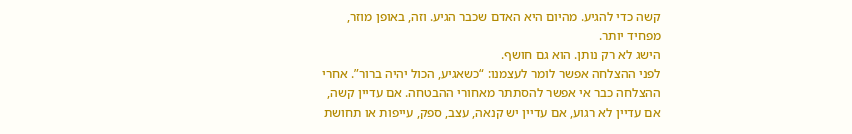קשה כדי להגיע. מהיום היא האדם שכבר הגיע. וזה, באופן מוזר, מפחיד יותר.
הישג לא רק נותן. הוא גם חושף.
לפני ההצלחה אפשר לומר לעצמנו: “כשאגיע, הכול יהיה ברור”. אחרי ההצלחה כבר אי אפשר להסתתר מאחורי ההבטחה. אם עדיין קשה, אם עדיין לא רגוע, אם עדיין יש קנאה, עצב, ספק, עייפות או תחושת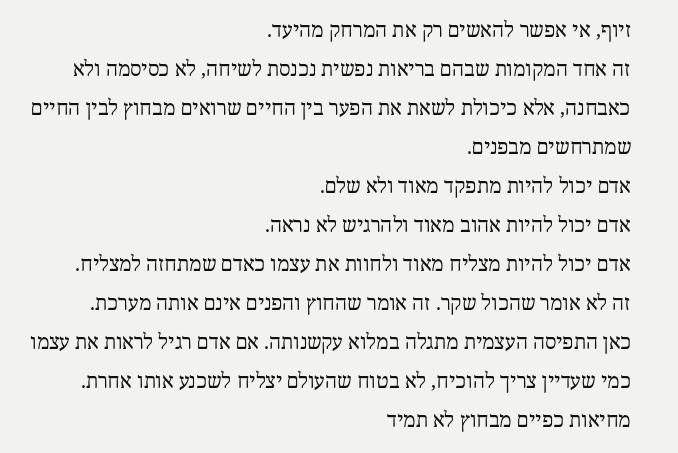זיוף, אי אפשר להאשים רק את המרחק מהיעד.
זה אחד המקומות שבהם בריאות נפשית נכנסת לשיחה, לא כסיסמה ולא כאבחנה, אלא כיכולת לשאת את הפער בין החיים שרואים מבחוץ לבין החיים שמתרחשים מבפנים.
אדם יכול להיות מתפקד מאוד ולא שלם.
אדם יכול להיות אהוב מאוד ולהרגיש לא נראה.
אדם יכול להיות מצליח מאוד ולחוות את עצמו כאדם שמתחזה למצליח.
זה לא אומר שהכול שקר. זה אומר שהחוץ והפנים אינם אותה מערכת.
כאן התפיסה העצמית מתגלה במלוא עקשנותה. אם אדם רגיל לראות את עצמו כמי שעדיין צריך להוכיח, לא בטוח שהעולם יצליח לשכנע אותו אחרת. מחיאות כפיים מבחוץ לא תמיד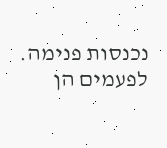נכנסות פנימה. לפעמים הן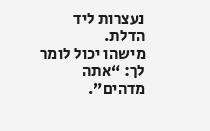נעצרות ליד הדלת.
מישהו יכול לומר לך: “אתה מדהים”.